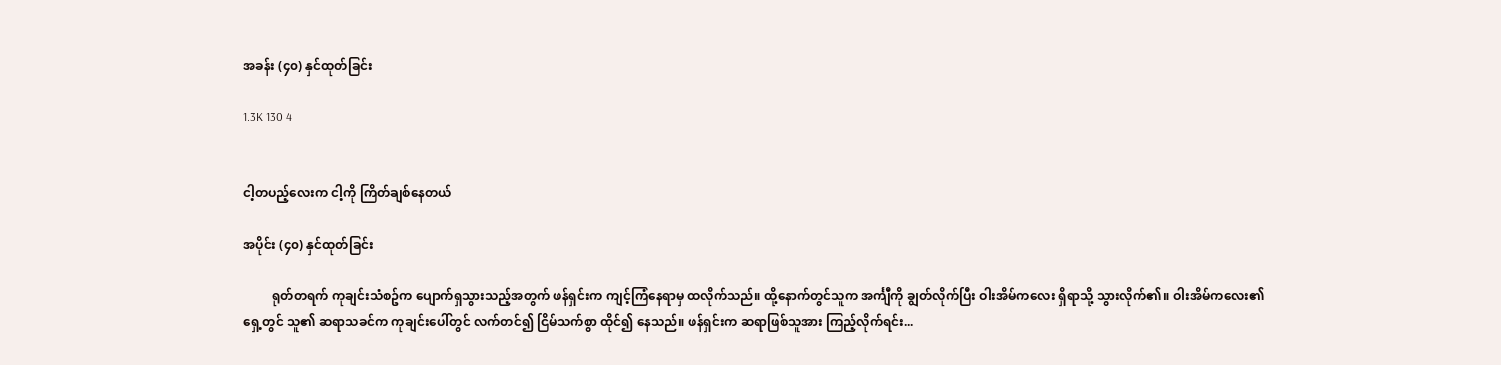အခန်း (၄၀) နှင်ထုတ်ခြင်း

1.3K 130 4


ငါ့တပည့်လေးက ငါ့ကို ကြိတ်ချစ်နေတယ်

အပိုင်း (၄၀) နှင်ထုတ်ခြင်း

         ရုတ်တရက် ကုချင်းသံစဥ်က ပျောက်ရှသွားသည့်အတွက် ဖန်ရှင်းက ကျင့်ကြံနေရာမှ ထလိုက်သည်။ ထို့နောက်တွင်သူက အင်္ကျီကို ချွတ်လိုက်ပြီး ဝါးအိမ်ကလေး ရှိရာသို့ သွားလိုက်၏။ ဝါးအိမ်ကလေး၏ ရှေ့တွင် သူ၏ ဆရာသခင်က ကုချင်းပေါ်တွင် လက်တင်၍ ငြိမ်သက်စွာ ထိုင်၍ နေသည်။ ဖန်ရှင်းက ဆရာဖြစ်သူအား ကြည့်လိုက်ရင်း...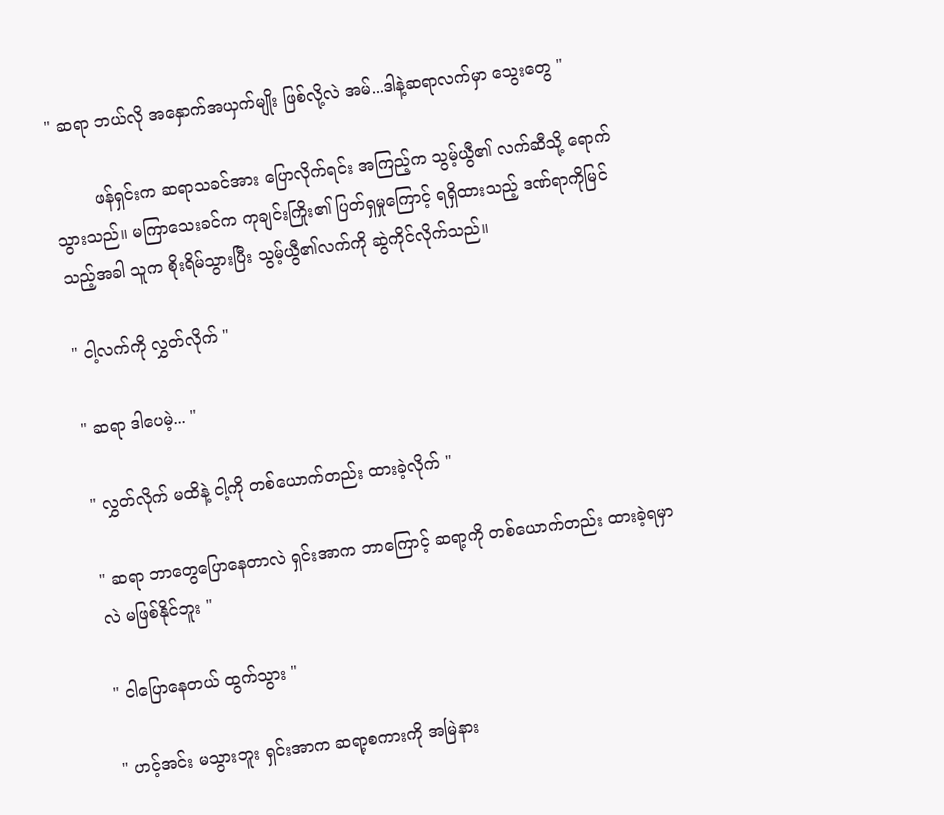" ဆရာ ဘယ်လို အနှောက်အယှက်မျိုး ဖြစ်လို့လဲ အမ်...ဒါနဲ့ဆရာလက်မှာ သွေးတွေ "

        ဖန်ရှင်းက ဆရာသခင်အား ပြောလိုက်ရင်း အကြည့်က သွမ့်ယွီ၏ လက်ဆီသို့ ရောက်သွားသည်။ မကြာသေးခင်က ကုချင်းကြိုး၏ ပြတ်ရှမှုကြောင့် ရရှိထားသည့် ဒဏ်ရာကိုမြင်သည့်အခါ သူက စိုးရိမ်သွားပြီး သွမ့်ယွီ၏လက်ကို ဆွဲကိုင်လိုက်သည်။

" ငါ့လက်ကို လွှတ်လိုက် "

" ဆရာ ဒါပေမဲ့... "

" လွှတ်လိုက် မထိနဲ့ ငါ့ကို တစ်ယောက်တည်း ထားခဲ့လိုက် "

" ဆရာ ဘာတွေပြောနေတာလဲ ရှင်းအာက ဘာကြောင့် ဆရာ့ကို တစ်ယောက်တည်း ထားခဲ့ရမှာလဲ မဖြစ်နိုင်ဘူး "

" ငါပြောနေတယ် ထွက်သွား "

" ဟင့်အင်း မသွားဘူး ရှင်းအာက ဆရာ့စကားကို အမြဲနား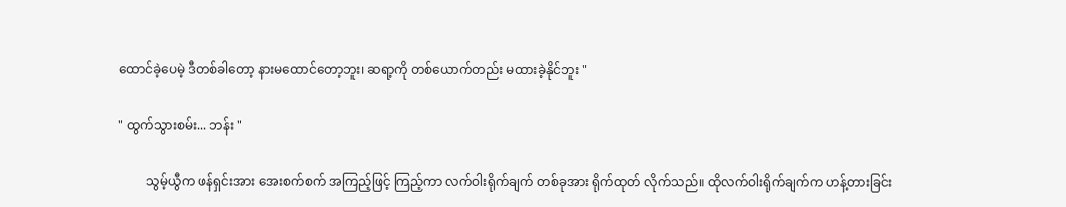ထောင်ခဲ့ပေမဲ့ ဒီတစ်ခါတော့ နားမထောင်တော့ဘူး၊ ဆရာ့ကို တစ်ယောက်တည်း မထားခဲ့နိုင်ဘူး "

" ထွက်သွားစမ်း... ဘန်း "

         သွမ့်ယွီက ဖန်ရှင်းအား အေးစက်စက် အကြည့်ဖြင့် ကြည့်ကာ လက်ဝါးရိုက်ချက် တစ်ခုအား ရိုက်ထုတ် လိုက်သည်။ ထိုလက်ဝါးရိုက်ချက်က ဟန့်တားခြင်း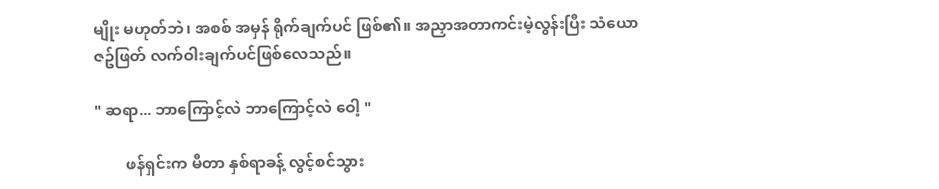မျိုး မဟုတ်ဘဲ၊ အစစ် အမှန် ရိုက်ချက်ပင် ဖြစ်၏။ အညှာအတာကင်းမဲ့လွန်းပြီး သံယောဇဥ်ဖြတ် လက်ဝါးချက်ပင်ဖြစ်လေသည်။

" ဆရာ... ဘာကြောင့်လဲ ဘာကြောင့်လဲ ဝေါ့ "

        ဖန်ရှင်းက မီတာ နှစ်ရာခန့် လွင့်စင်သွား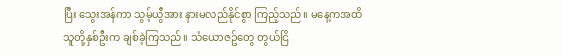ပြီး သွေးအန်ကာ သွမ့်ယွီအား နားမလည်နိုင်စွာ ကြည့်သည်။ မနေ့ကအထိ သူတို့နှစ်ဦးက ချစ်ခဲ့ကြသည်။ သံယောဇဥ်တွေ တွယ်ငြိ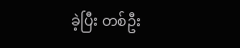ခဲ့ပြီး တစ်ဦး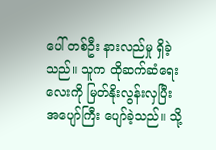ပေါ် တစ်ဦး နားလည်မှု ရှိခဲ့သည်။ သူက ထိုဆက်ဆံရေးလေးကို မြတ်နိုးလွန်းလှပြီး အပျော်ကြီး ပျော်ခဲ့သည်။ သို့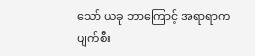သော် ယခု ဘာကြောင့် အရာရာက ပျက်စီး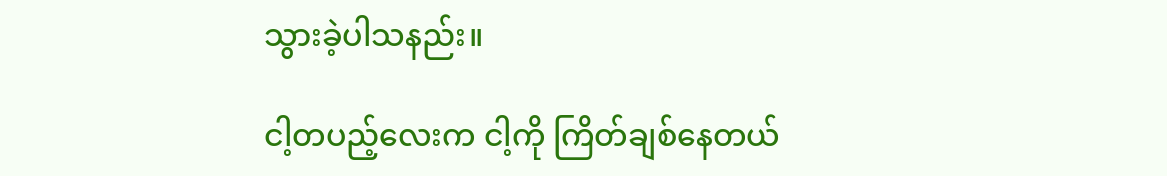သွားခဲ့ပါသနည်း။

ငါ့တပည့်လေးက ငါ့ကို ကြိတ်ချစ်နေတယ်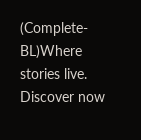(Complete-BL)Where stories live. Discover now